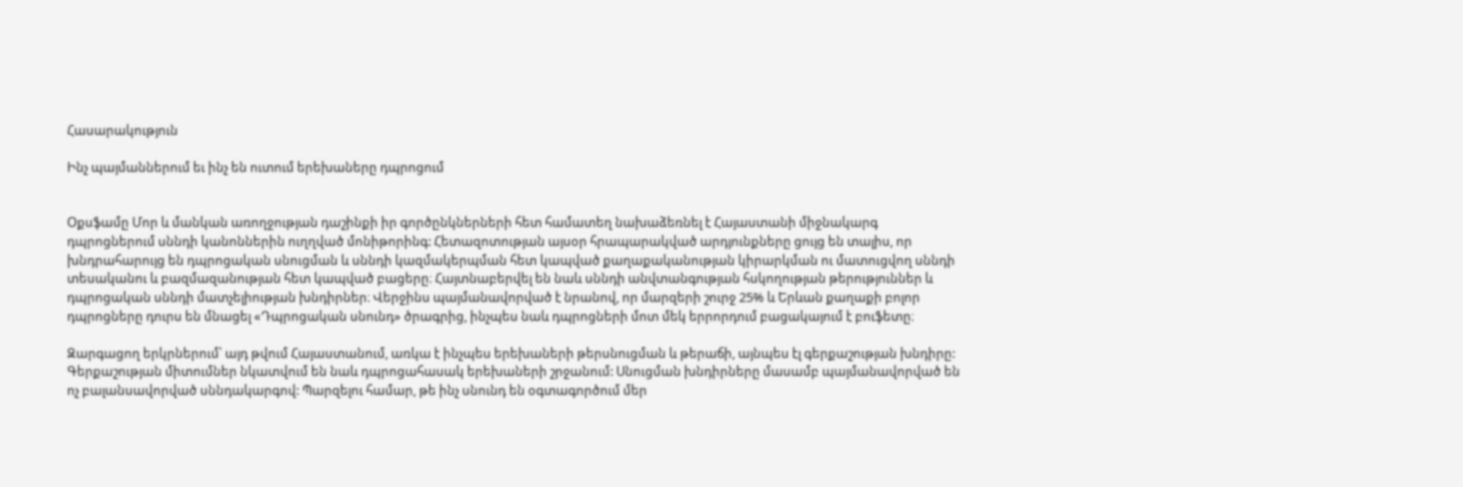Հասարակություն

Ինչ պայմաններում եւ ինչ են ուտում երեխաները դպրոցում


Օքսֆամը Մոր և մանկան առողջության դաշինքի իր գործընկներների հետ համատեղ նախաձեռնել է Հայաստանի միջնակարգ դպրոցներում սննդի կանոններին ուղղված մոնիթորինգ: Հետազոտության այսօր հրապարակված արդյունքները ցույց են տալիս, որ խնդրահարույց են դպրոցական սնուցման և սննդի կազմակերպման հետ կապված քաղաքականության կիրարկման ու մատուցվող սննդի տեսականու և բազմազանության հետ կապված բացերը։ Հայտնաբերվել են նաև սննդի անվտանգության հսկողության թերություններ և դպրոցական սննդի մատչելիության խնդիրներ։ Վերջինս պայմանավորված է նրանով, որ մարզերի շուրջ 25% և Երևան քաղաքի բոլոր դպրոցները դուրս են մնացել «Դպրոցական սնունդ» ծրագրից, ինչպես նաև դպրոցների մոտ մեկ երրորդում բացակայում է բուֆետը։

Զարգացող երկրներում՝ այդ թվում Հայաստանում, առկա է ինչպես երեխաների թերսնուցման և թերաճի, այնպես էլ գերքաշության խնդիրը: Գերքաշության միտումներ նկատվում են նաև դպրոցահասակ երեխաների շրջանում: Սնուցման խնդիրները մասամբ պայմանավորված են ոչ բալանսավորված սննդակարգով: Պարզելու համար, թե ինչ սնունդ են օգտագործում մեր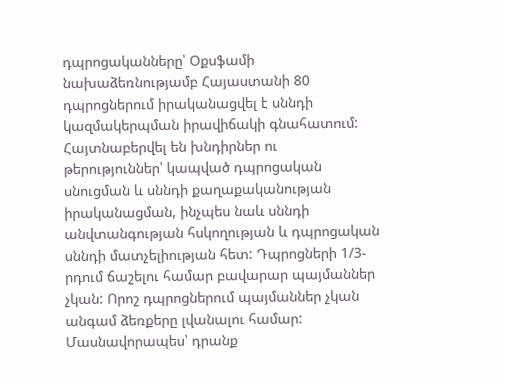դպրոցականները՝ Օքսֆամի նախաձեռնությամբ Հայաստանի 80 դպրոցներում իրականացվել է սննդի կազմակերպման իրավիճակի գնահատում: Հայտնաբերվել են խնդիրներ ու թերություններ՝ կապված դպրոցական սնուցման և սննդի քաղաքականության իրականացման, ինչպես նաև սննդի անվտանգության հսկողության և դպրոցական սննդի մատչելիության հետ: Դպրոցների 1/3-րդում ճաշելու համար բավարար պայմաններ չկան: Որոշ դպրոցներում պայմաններ չկան անգամ ձեռքերը լվանալու համար: Մասնավորապես՝ դրանք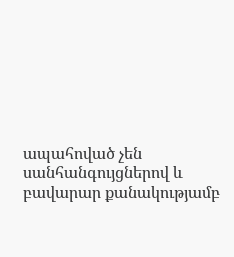ապահոված չեն սանհանգույցներով և բավարար քանակությամբ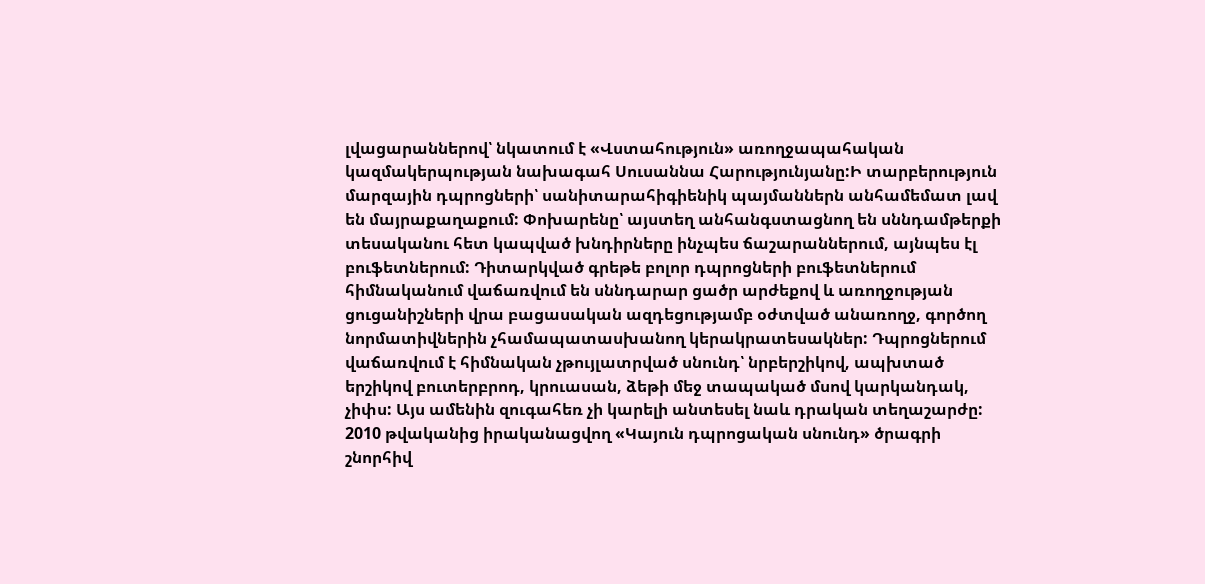լվացարաններով՝ նկատում է «Վստահություն» առողջապահական կազմակերպության նախագահ Սուսաննա Հարությունյանը:Ի տարբերություն մարզային դպրոցների՝ սանիտարահիգիենիկ պայմաններն անհամեմատ լավ են մայրաքաղաքում: Փոխարենը՝ այստեղ անհանգստացնող են սննդամթերքի տեսականու հետ կապված խնդիրները ինչպես ճաշարաններում, այնպես էլ բուֆետներում: Դիտարկված գրեթե բոլոր դպրոցների բուֆետներում հիմնականում վաճառվում են սննդարար ցածր արժեքով և առողջության ցուցանիշների վրա բացասական ազդեցությամբ օժտված անառողջ, գործող նորմատիվներին չհամապատասխանող կերակրատեսակներ: Դպրոցներում վաճառվում է հիմնական չթույլատրված սնունդ՝ նրբերշիկով, ապխտած երշիկով բուտերբրոդ, կրուասան, ձեթի մեջ տապակած մսով կարկանդակ, չիփս: Այս ամենին զուգահեռ չի կարելի անտեսել նաև դրական տեղաշարժը:  2010 թվականից իրականացվող «Կայուն դպրոցական սնունդ» ծրագրի շնորհիվ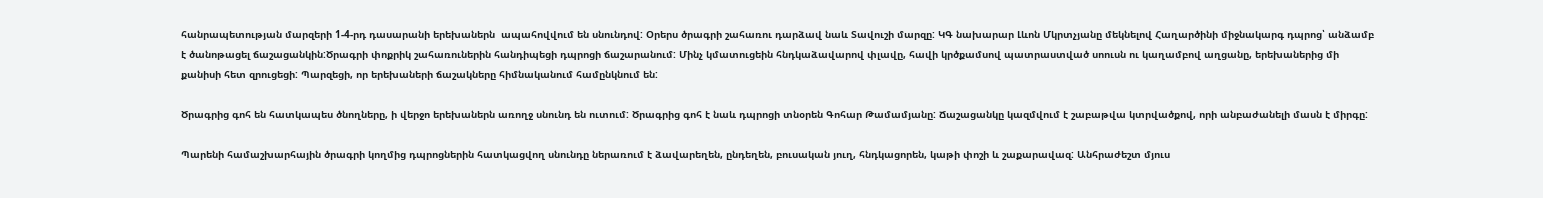հանրապետության մարզերի 1-4-րդ դասարանի երեխաներն  ապահովվում են սնունդով: Օրերս ծրագրի շահառու դարձավ նաև Տավուշի մարզը: ԿԳ նախարար Լևոն Մկրտչյանը մեկնելով Հաղարծինի միջնակարգ դպրոց՝ անձամբ է ծանոթացել ճաշացանկին:Ծրագրի փոքրիկ շահառուներին հանդիպեցի դպրոցի ճաշարանում: Մինչ կմատուցեին հնդկաձավարով փլավը, հավի կրծքամսով պատրաստված սոուսն ու կաղամբով աղցանը, երեխաներից մի քանիսի հետ զրուցեցի: Պարզեցի, որ երեխաների ճաշակները հիմնականում համընկնում են:

Ծրագրից գոհ են հատկապես ծնողները, ի վերջո երեխաներն առողջ սնունդ են ուտում: Ծրագրից գոհ է նաև դպրոցի տնօրեն Գոհար Թամամյանը: Ճաշացանկը կազմվում է շաբաթվա կտրվածքով, որի անբաժանելի մասն է միրգը:

Պարենի համաշխարհային ծրագրի կողմից դպրոցներին հատկացվող սնունդը ներառում է ձավարեղեն, ընդեղեն, բուսական յուղ, հնդկացորեն, կաթի փոշի և շաքարավազ: Անհրաժեշտ մյուս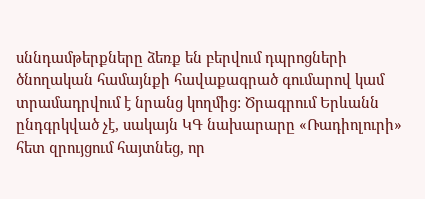սննդամթերքները ձեռք են բերվում դպրոցների ծնողական համայնքի հավաքագրած գումարով կամ տրամադրվում է նրանց կողմից: Ծրագրում Երևանն ընդգրկված չէ, սակայն ԿԳ նախարարը «Ռադիոլուրի» հետ զրույցում հայտնեց, որ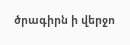ծրագիրն ի վերջո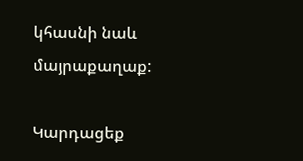կհասնի նաև մայրաքաղաք:

Կարդացեք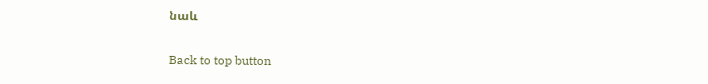նաև

Back to top button